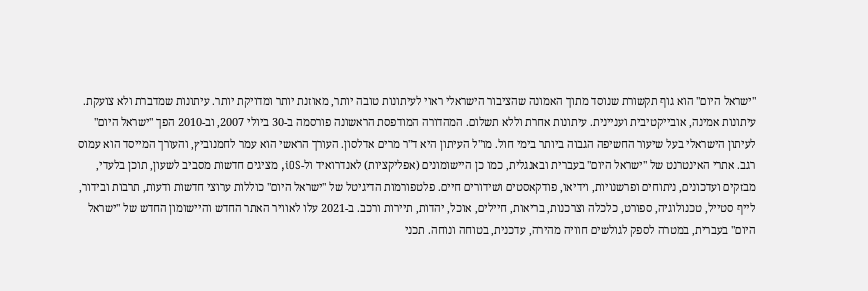"ישראל היום" הוא גוף תקשורת שנוסד מתוך האמונה שהציבור הישראלי ראוי לעיתונות טובה יותר, מאוזנת יותר ומדויקת יותר. עיתונות שמדברת ולא צועקת. עיתונות אמינה, אובייקטיבית ועניינית. עיתונות אחרת וללא תשלום. המהדורה המודפסת הראשונה פורסמה ב-30 ביולי 2007, וב-2010 הפך "ישראל היום" לעיתון הישראלי בעל שיעור החשיפה הגבוה ביותר בימי חול. מו"ל העיתון היא ד"ר מרים אדלסון. העורך הראשי הוא עמר לחמנוביץ, והעורך המייסד הוא עמוס רגב. אתרי האינטרנט של "ישראל היום" בעברית ובאנגלית, כמו כן היישומונים (אפליקציות) לאנדרואיד ול-iOS, מציגים חדשות מסביב לשעון, תוכן בלעדי, מבזקים ועדכונים, ניתוחים ופרשנויות, וידיאו, פודקאסטים ושידורים חיים. פלטפורמות הדיגיטל של "ישראל היום" כוללות ערוצי חדשות ודעות, תרבות ובידור, לייף סטייל, טכנולוגיה, ספורט, כלכלה וצרכנות, בריאות, חיילים, אוכל, יהדות, תיירות ורכב. ב-2021 עלו לאוויר האתר החדש והיישומון החדש של "ישראל היום" בעברית, במטרה לספק לגולשים חוויה מהירה, עדכנית, בטוחה ונוחה. תכני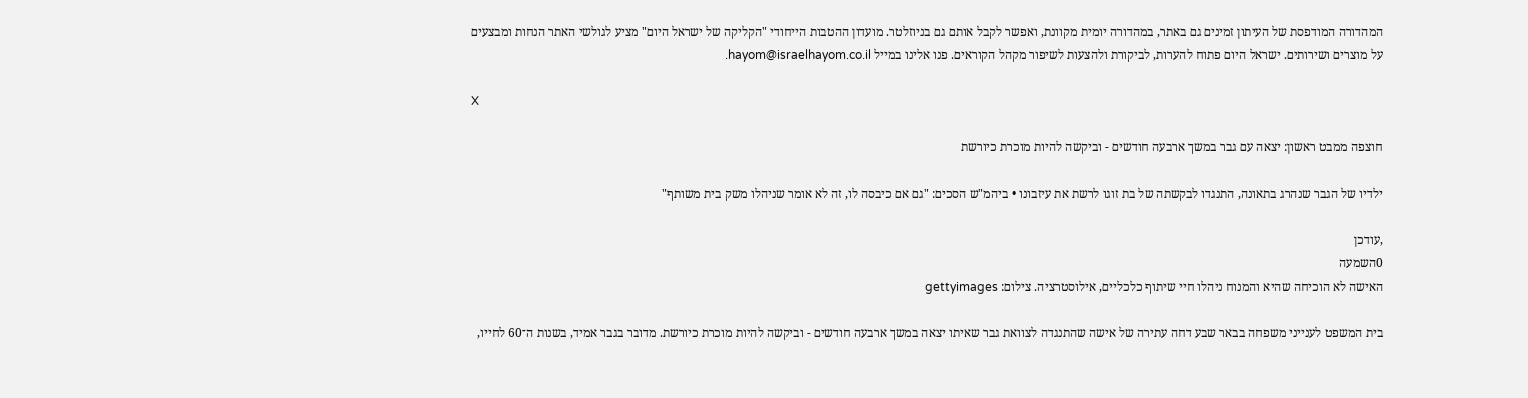המהדורה המודפסת של העיתון זמינים גם באתר, במהדורה יומית מקוונת, ואפשר לקבל אותם גם בניוזלטר. מועדון ההטבות הייחודי "הקליקה של ישראל היום" מציע לגולשי האתר הנחות ומבצעים על מוצרים ושירותים. ישראל היום פתוח להערות, לביקורת ולהצעות לשיפור מקהל הקוראים. פנו אלינו במייל hayom@israelhayom.co.il.

X

חוצפה ממבט ראשון: יצאה עם גבר במשך ארבעה חודשים - וביקשה להיות מוכרת כיורשת

ילדיו של הגבר שנהרג בתאונה, התנגדו לבקשתה של בת זוגו לרשת את עיזבונו • ביהמ"ש הסכים: "גם אם כיבסה לו, זה לא אומר שניהלו משק בית משותף"

,עודכן
0השמעה
האישה לא הוכיחה שהיא והמנוח ניהלו חיי שיתוף כלכליים, אילוסטרציה. צילום: gettyimages

בית המשפט לענייני משפחה בבאר שבע דחה עתירה של אישה שהתנגדה לצוואת גבר שאיתו יצאה במשך ארבעה חודשים - וביקשה להיות מוכרת כיורשת. מדובר בגבר אמיד, בשנות ה־60 לחייו,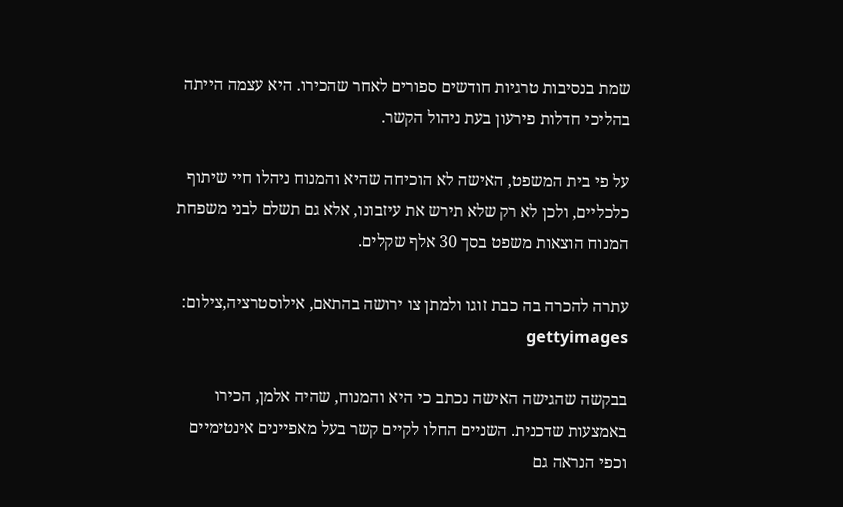שמת בנסיבות טרגיות חודשים ספורים לאחר שהכירו. היא עצמה הייתה בהליכי חדלות פירעון בעת ניהול הקשר.

על פי בית המשפט, האישה לא הוכיחה שהיא והמנוח ניהלו חיי שיתוף כלכליים, ולכן לא רק שלא תירש את עיזבונו, אלא גם תשלם לבני משפחת המנוח הוצאות משפט בסך 30 אלף שקלים.

עתרה להכרה בה כבת זוגו ולמתן צו ירושה בהתאם, אילוסטרציה,צילום: gettyimages

בבקשה שהגישה האישה נכתב כי היא והמנוח, שהיה אלמן, הכירו באמצעות שדכנית. השניים החלו לקיים קשר בעל מאפיינים אינטימיים וכפי הנראה גם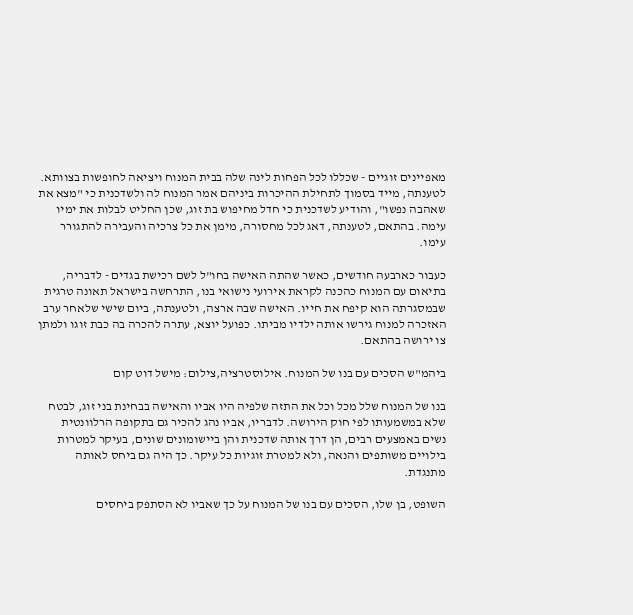מאפיינים זוגיים - שכללו לכל הפחות לינה שלה בבית המנוח ויציאה לחופשות בצוותא. לטענתה, מייד בסמוך לתחילת ההיכרות ביניהם אמר המנוח לה ולשדכנית כי "מצא את שאהבה נפשו", והודיע לשדכנית כי חדל מחיפוש בת זוג, שכן החליט לבלות את ימיו עימה. בהתאם, לטענתה, דאג לכל מחסורה, מימן את כל צרכיה והעבירה להתגורר עימו.

כעבור כארבעה חודשים, כאשר שהתה האישה בחו"ל לשם רכישת בגדים - לדבריה, בתיאום עם המנוח כהכנה לקראת אירועי נישואי בנו, התרחשה בישראל תאונה טרגית שבמסגרתה הוא קיפח את חייו. האישה שבה ארצה, ולטענתה, ביום שישי שלאחר ערב האזכרה למנוח גירשו אותה ילדיו מביתו. כפועל יוצא, עתרה להכרה בה כבת זוגו ולמתן צו ירושה בהתאם.

ביהמ"ש הסכים עם בנו של המנוח. אילוסטרציה,צילום: מישל דוט קום

בנו של המנוח שלל מכל וכל את התזה שלפיה היו אביו והאישה בבחינת בני זוג, לבטח שלא במשמעותו לפי חוק הירושה. לדבריו, אביו נהג להכיר גם בתקופה הרלוונטית נשים באמצעים רבים, הן דרך אותה שדכנית והן ביישומונים שונים, בעיקר למטרות בילויים משותפים והנאה, ולא למטרת זוגיות כל עיקר. כך היה גם ביחס לאותה מתנגדת.

השופט, בן שלו, הסכים עם בנו של המנוח על כך שאביו לא הסתפק ביחסים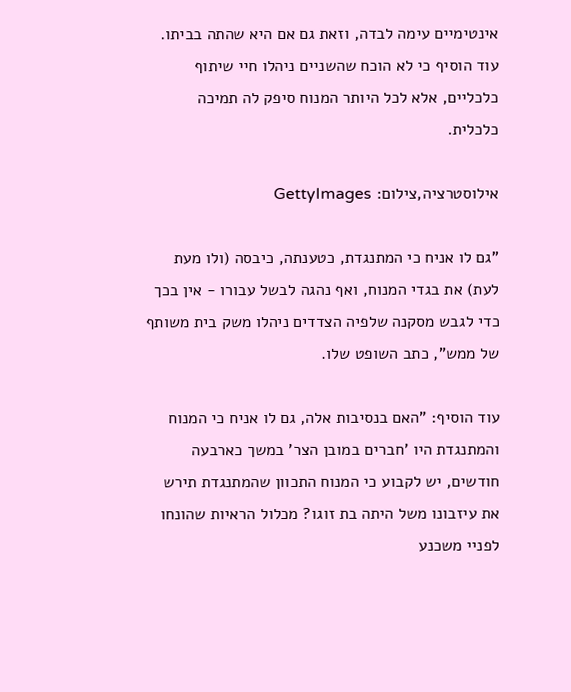אינטימיים עימה לבדה, וזאת גם אם היא שהתה בביתו. עוד הוסיף כי לא הוכח שהשניים ניהלו חיי שיתוף כלכליים, אלא לכל היותר המנוח סיפק לה תמיכה כלכלית.

אילוסטרציה,צילום: GettyImages

"גם לו אניח כי המתנגדת, כטענתה, כיבסה (ולו מעת לעת) את בגדי המנוח, ואף נהגה לבשל עבורו - אין בכך כדי לגבש מסקנה שלפיה הצדדים ניהלו משק בית משותף של ממש", כתב השופט שלו.

עוד הוסיף: "האם בנסיבות אלה, גם לו אניח כי המנוח והמתנגדת היו 'חברים במובן הצר' במשך כארבעה חודשים, יש לקבוע כי המנוח התכוון שהמתנגדת תירש את עיזבונו משל היתה בת זוגו? מכלול הראיות שהונחו לפניי משכנע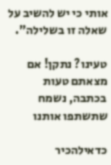אותי כי יש להשיב על שאלה זו בשלילה".

טעינו? נתקן! אם מצאתם טעות בכתבה, נשמח שתשתפו אותנו

כדאילהכיר